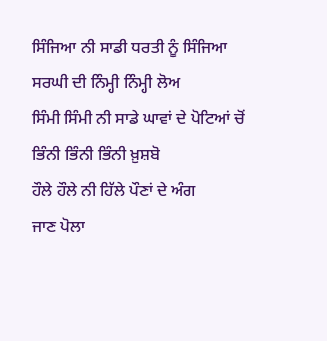ਸਿੰਜਿਆ ਨੀ ਸਾਡੀ ਧਰਤੀ ਨੂੰ ਸਿੰਜਿਆ
ਸਰਘੀ ਦੀ ਨਿੰਮ੍ਹੀ ਨਿੰਮ੍ਹੀ ਲੋਅ
ਸਿੰਮੀ ਸਿੰਮੀ ਨੀ ਸਾਡੇ ਘਾਵਾਂ ਦੇ ਪੋਟਿਆਂ ਚੋਂ
ਭਿੰਨੀ ਭਿੰਨੀ ਭਿੰਨੀ ਖ਼ੁਸ਼ਬੋ
ਹੌਲੇ ਹੌਲੇ ਨੀ ਹਿੱਲੇ ਪੌਣਾਂ ਦੇ ਅੰਗ
ਜਾਣ ਪੋਲਾ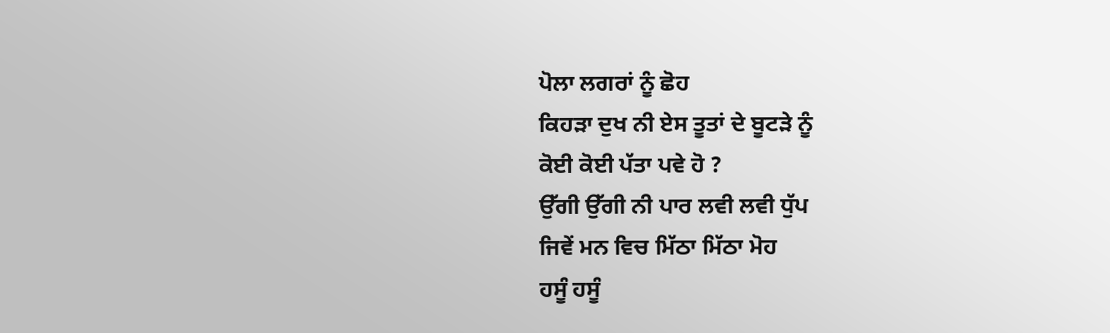ਪੋਲਾ ਲਗਰਾਂ ਨੂੰ ਛੋਹ
ਕਿਹੜਾ ਦੁਖ ਨੀ ਏਸ ਤੂਤਾਂ ਦੇ ਬੂਟੜੇ ਨੂੰ
ਕੋਈ ਕੋਈ ਪੱਤਾ ਪਵੇ ਹੋ ?
ਉੱਗੀ ਉੱਗੀ ਨੀ ਪਾਰ ਲਵੀ ਲਵੀ ਧੁੱਪ
ਜਿਵੇਂ ਮਨ ਵਿਚ ਮਿੱਠਾ ਮਿੱਠਾ ਮੋਹ
ਹਸੂੰ ਹਸੂੰ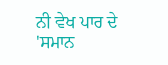ਨੀ ਵੇਖ ਪਾਰ ਦੇ 'ਸਮਾਨ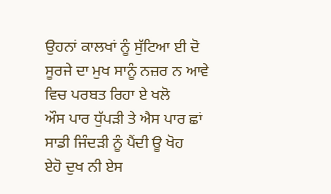ਉਹਨਾਂ ਕਾਲਖਾਂ ਨੂੰ ਸੁੱਟਿਆ ਈ ਦੋ
ਸੂਰਜੇ ਦਾ ਮੁਖ ਸਾਨੂੰ ਨਜ਼ਰ ਨ ਆਵੇ
ਵਿਚ ਪਰਬਤ ਰਿਹਾ ਏ ਖਲੋ
ਔਸ ਪਾਰ ਧੁੱਪੜੀ ਤੇ ਐਸ ਪਾਰ ਛਾਂ
ਸਾਡੀ ਜਿੰਦੜੀ ਨੂੰ ਪੈਂਦੀ ਊ ਖੋਹ
ਏਹੋ ਦੁਖ ਨੀ ਏਸ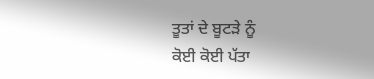ਤੂਤਾਂ ਦੇ ਬੂਟੜੇ ਨੂੰ
ਕੋਈ ਕੋਈ ਪੱਤਾ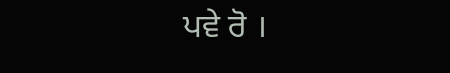ਪਵੇ ਰੋ ।